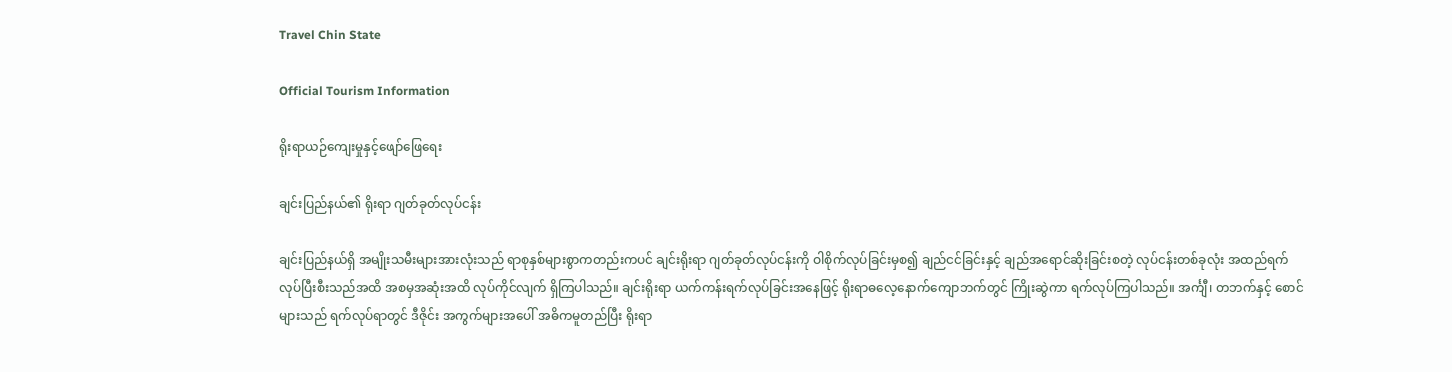Travel Chin State

Official Tourism Information

ရိုးရာယဉ်ကျေးမှုနှင့်ဖျော်ဖြေရေး

ချင်းပြည်နယ်၏ ရိုးရာ ဂျတ်ခုတ်လုပ်ငန်း

ချင်းပြည်နယ်ရှိ အမျိုးသမီးများအားလုံးသည် ရာစုနှစ်များစွာကတည်းကပင် ချင်းရိုးရာ ဂျတ်ခုတ်လုပ်ငန်းကို ဝါစိုက်လုပ်ခြင်းမှစ၍ ချည်ငင်ခြင်းနှင့် ချည်အရောင်ဆိုးခြင်းစတဲ့ လုပ်ငန်းတစ်ခုလုံး အထည်ရက်လုပ်ပြီးစီးသည်အထိ အစမှအဆုံးအထိ လုပ်ကိုင်လျက် ရှိကြပါသည်။ ချင်းရိုးရာ ယက်ကန်းရက်လုပ်ခြင်းအနေဖြင့် ရိုးရာဓလေ့နောက်ကျောဘက်တွင် ကြိုးဆွဲကာ ရက်လုပ်ကြပါသည်။ အင်္ကျီ၊ တဘက်နှင့် စောင်များသည် ရက်လုပ်ရာတွင် ဒီဇိုင်း အကွက်များအပေါ် အဓိကမူတည်ပြီး ရိုးရာ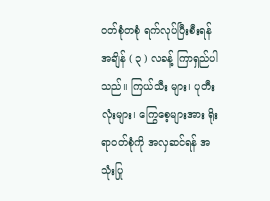ဝတ်စုံတစုံ ရက်လုပ်ပြီးစီးရန် အချိန် ( ၃ ) လခန့် ကြာရှည်ပါသည်။ ကြယ်သီး များ၊ ပုတီးလုံးများ၊ ကြွေစေ့များအား ရိုးရာဝတ်စုံကို အလှဆင်ရန် အသုံးပြု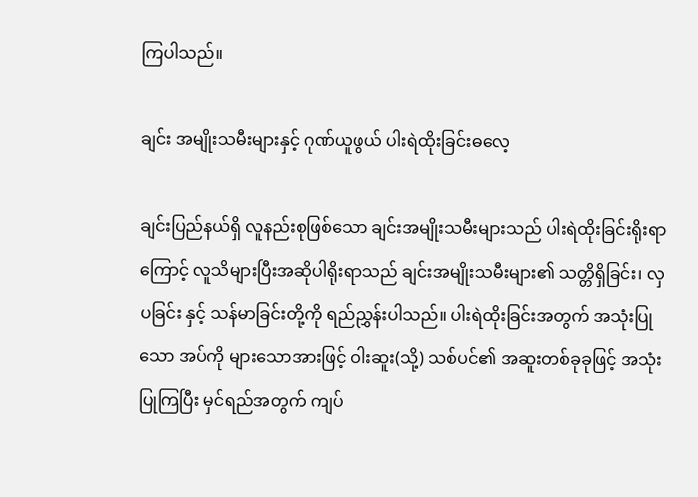ကြပါသည်။

ချင်း အမျိုးသမီးများနှင့် ဂုဏ်ယူဖွယ် ပါးရဲထိုးခြင်းဓလေ့

ချင်းပြည်နယ်ရှိ လူနည်းစုဖြစ်သော ချင်းအမျိုးသမီးများသည် ပါးရဲထိုးခြင်းရိုးရာကြောင့် လူသိများပြီးအဆိုပါရိုးရာသည် ချင်းအမျိုးသမီးများ၏ သတ္တိရှိခြင်း၊ လှပခြင်း နှင့် သန်မာခြင်းတို့ကို ရည်ညွှန်းပါသည်။ ပါးရဲထိုးခြင်းအတွက် အသုံးပြုသော အပ်ကို များသောအားဖြင့် ဝါးဆူး(သို့) သစ်ပင်၏ အဆူးတစ်ခုခုဖြင့် အသုံးပြုကြပြီး မှင်ရည်အတွက် ကျပ်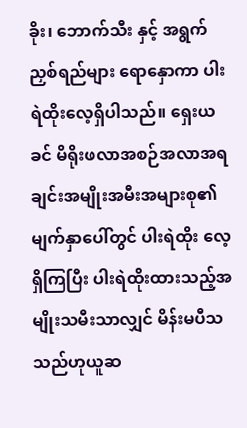ခိုး၊ ဘောက်သီး နှင့် အရွက် ညှစ်‌ရည်များ ရောနှောကာ ပါးရဲထိုးလေ့ရှိပါသည်။ ရှေးယခင် မိရိုးဖလာအစဉ်အလာအရ ချင်းအမျိုးအမီးအများစု၏ မျက်နှာပေါ်တွင် ပါးရဲထိုး လေ့ရှိကြပြီး ပါးရဲထိုးထားသည့်အမျိုးသမီးသာလျှင် မိန်းမပီသသည်ဟုယူဆ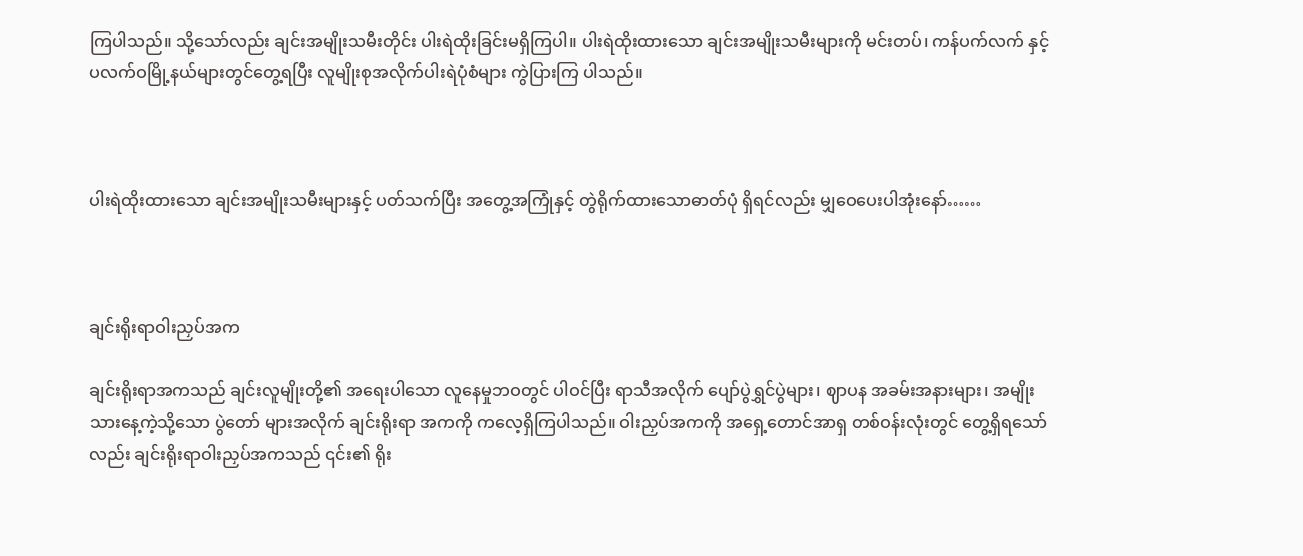ကြပါသည်။ သို့သော်လည်း ချင်းအမျိုးသမီးတိုင်း ပါးရဲထိုးခြင်းမရှိကြပါ။ ပါးရဲထိုးထားသော ချင်းအမျိုးသမီးများကို မင်းတပ်၊ ကန်ပက်လက် နှင့် ပလက်ဝမြို့နယ်များတွင်တွေ့ရပြီး လူမျိုးစုအလိုက်ပါးရဲပုံစံများ ကွဲပြားကြ ပါသည်။



ပါးရဲထိုးထားသော ချင်းအမျိုးသမီးများနှင့် ပတ်သက်ပြီး အတွေ့အကြုံနှင့် တွဲရိုက်ထားသောဓာတ်ပုံ ရှိရင်လည်း မျှဝေပေးပါအုံးနော်……



ချင်းရိုးရာဝါးညှပ်အက

ချင်းရိုးရာအကသည် ချင်းလူမျိုးတို့၏ အရေးပါသော လူနေမှုဘဝတွင် ပါဝင်ပြီး ရာသီအလိုက် ပျော်ပွဲရွှင်ပွဲများ၊ ဈာပန အခမ်းအနားများ၊ အမျိုးသားနေ့ကဲ့သို့သော ပွဲတော် များအလိုက် ချင်းရိုးရာ အကကို ကလေ့ရှိကြပါသည်။ ဝါးညှပ်အကကို အရှေ့တောင်အာရှ တစ်ဝန်းလုံးတွင် တွေ့ရှိရသော်လည်း ချင်းရိုးရာဝါးညှပ်အကသည် ၎င်း၏ ရိုး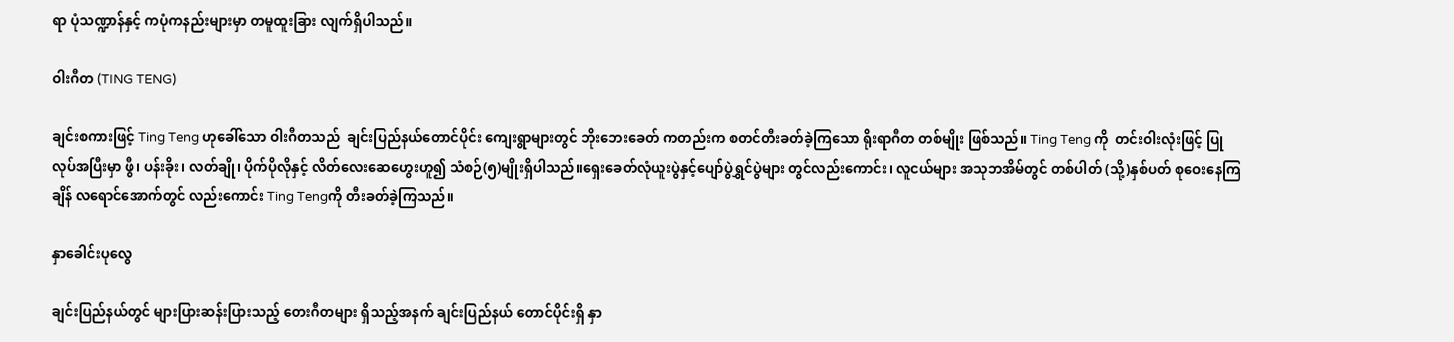ရာ ပုံသဏ္ဍာန်နှင့် ကပုံကနည်းများမှာ တမူထူးခြား လျက်ရှိပါသည်။

ဝါးဂီတ (TING TENG)

ချင်းစကားဖြင့် Ting Teng ဟုခေါ်သော ဝါးဂီတသည်  ချင်းပြည်နယ်တောင်ပိုင်း ကျေးရွာများတွင် ဘိုးဘေးခေတ် ကတည်းက စတင်တီးခတ်ခဲ့ကြသော ရိုးရာဂီတ တစ်မျိုး ဖြစ်သည်။ Ting Teng ကို  တင်းဝါးလုံးဖြင့် ပြုလုပ်အပြီးမှာ ဖွီ၊ ပန်းခိုး၊ လတ်ချို၊ ပိုက်ပိုလိုနှင့် လိတ်လေးဆေဟွေးဟူ၍ သံစဉ်(၅)မျိုးရှိပါသည်။ရှေးခေတ်လုံယူးပွဲနှင့်ပျော်ပွဲရွှင်ပွဲများ တွင်လည်းကောင်း၊ လူငယ်များ အသုဘအိမ်တွင် တစ်ပါတ် (သို့)နှစ်ပတ် စုဝေးနေကြချိန် လရောင်အောက်တွင် လည်းကောင်း Ting Tengကို တီးခတ်ခဲ့ကြသည်။

နှာခေါင်းပုလွေ

ချင်းပြည်နယ်တွင် များပြားဆန်းပြားသည့် တေးဂီတများ ရှိသည့်အနက် ချင်းပြည်နယ် တောင်ပိုင်းရှိ နှာ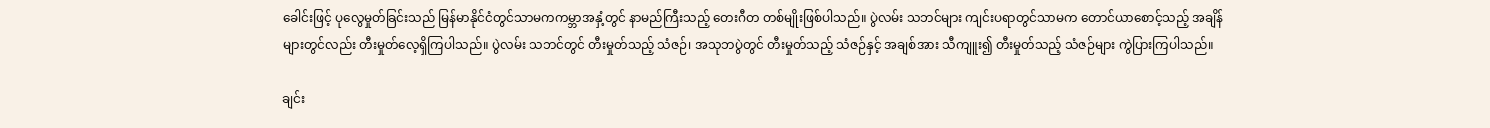ခေါင်းဖြင့် ပုလွေမှုတ်ခြင်းသည် မြန်မာနိုင်ငံတွင်သာမကကမ္ဘာအနှံ့တွင် နာမည်ကြီးသည့် တေးဂီတ တစ်မျိုးဖြစ်ပါသည်။ ပွဲလမ်း သဘင်များ ကျင်းပရာတွင်သာမက တောင်ယာစောင့်သည့် အချိန်များတွင်လည်း တီးမှုတ်လေ့ရှိကြပါသည်။ ပွဲလမ်း သဘင်တွင် တီးမှုတ်သည့် သံဇဉ်၊ အသုဘပွဲတွင် တီးမှုတ်သည့် သံဇဉ်နှင့် အချစ်အား သီကျူး၍ တီးမှုတ်သည့် သံဇဉ်များ ကွဲပြားကြပါသည်။

ချင်း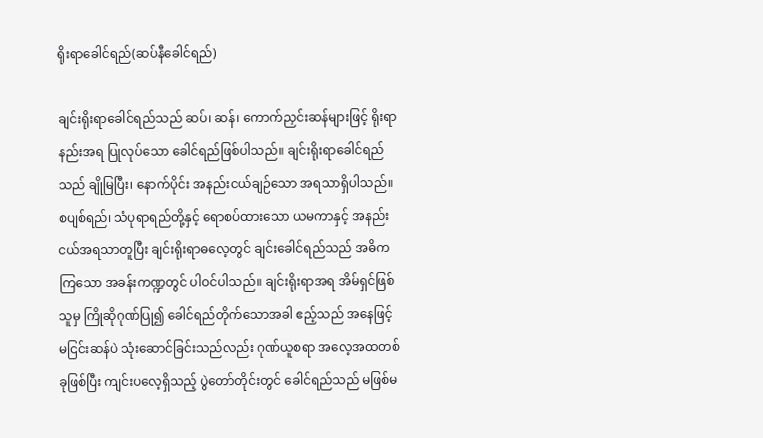ရိုးရာခေါင်ရည်(ဆပ်နီခေါင်ရည်)

ချင်းရိုးရာခေါင်ရည်သည် ဆပ်၊ ဆန်၊ ကောက်ညှင်းဆန်များဖြင့် ရိုးရာနည်းအရ ပြုလုပ်သော ခေါင်ရည်ဖြစ်ပါသည်။ ချင်းရိုးရာခေါင်ရည်သည် ချိုမြပြီး၊ နောက်ပိုင်း အနည်းငယ်ချဉ်သော အရသာရှိပါသည်။ စပျစ်ရည်၊ သံပုရာရည်တို့နှင့် ရောစပ်ထားသော ယမကာနှင့် အနည်းငယ်အရသာတူပြီး ချင်းရိုးရာဓလေ့တွင် ချင်းခေါင်ရည်သည် အဓိကကြသော အခန်းကဏ္ဍတွင် ပါဝင်ပါသည်။ ချင်းရိုးရာအရ အိမ်ရှင်ဖြစ်သူမှ ကြိုဆိုဂုဏ်ပြု၍ ခေါင်ရည်တိုက်သောအခါ ဧည့်သည် အနေဖြင့် မငြင်းဆန်ပဲ သုံးဆောင်ခြင်းသည်လည်း ဂုဏ်ယူစရာ အလေ့အထတစ်ခုဖြစ်ပြီး ကျင်းပလေ့ရှိသည့် ပွဲတော်တိုင်းတွင် ခေါင်ရည်သည် မဖြစ်မ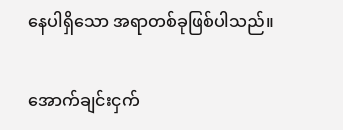နေပါရှိသော အရာတစ်ခုဖြစ်ပါသည်။

အောက်ချင်းငှက်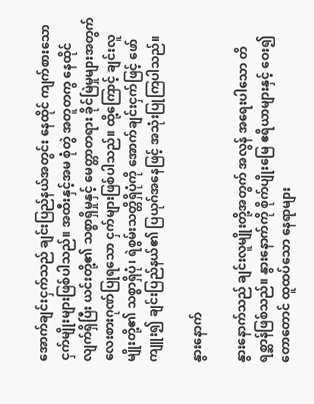အောက်ချင်းငှက်သည် ချင်းပြည်နယ်အတွင်း နေထိုင် ကျက်စားသော ငှက်မျိုးများဖြစ်ပါသည်။ အထီးနှင့်အမ စုံတွဲ အတူတကွ နေထိုင်လျက်ရှိပြီး ယင်းတို့၏ သစ္စာရှိမှုနှင့် မေတ္တာတရား ခိုင်မြဲမှုများအတွက် လေးစားဂုဏ်ပြုရသော ငှက်များဖြစ်ပါသည်။ ထို့ကြောင့် ချင်းလူမျိုးတို့၏ သစ္စာရှိပုံ၊ ရဲစွမ်းသတ္တိရှိပုံကို အောက်ချင်းငှက်ဖြင့် ဖော်ကျူး၍ ချင်းပြည်နယ်၏ ပြယုဂ်အနေဖြင့် အသုံးပြုကြပါသည်။

နွားနောက်

နွားနောက်သည် ချင်းလူမျိုးတို့အတွက် အလွန် အရေးပါသော တိရစ္ဆာန်ဖြစ်သည်။ နွားနောက်ကို စိုက်ပျိုးမြေ ဧရိယာများနှင့် ဝေး၍ တောတောင် ထူထပ်သော နေရာများ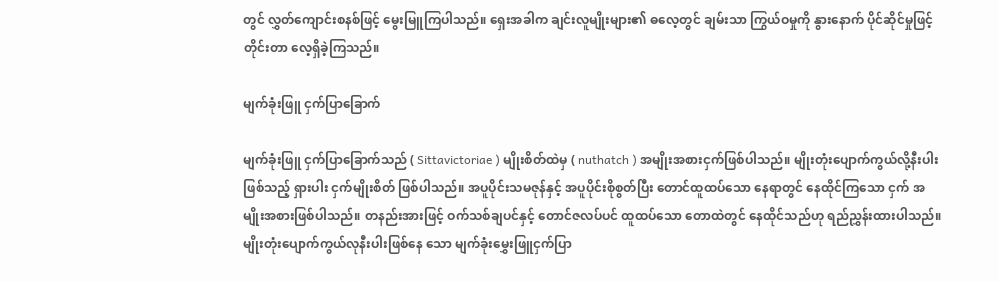တွင် လွှတ်ကျောင်းစနစ်ဖြင့် မွေးမြူကြပါသည်။ ရှေးအခါက ချင်းလူမျိုးများ၏ ဓလေ့တွင် ချမ်းသာ ကြွယ်ဝမှုကို နွားနောက် ပိုင်ဆိုင်မှုဖြင့် တိုင်းတာ လေ့ရှိခဲ့ကြသည်။

မျက်ခုံးဖြူ ငှက်ပြာခြောက်

မျက်ခုံးဖြူ ငှက်ပြာခြောက်သည် ( Sittavictoriae ) မျိုးစိတ်ထဲမှ ( nuthatch ) အမျိုးအစားငှက်ဖြစ်ပါသည်။ မျိုးတုံးပျောက်ကွယ်လို့နီးပါးဖြစ်သည့် ရှားပါး ငှက်မျိုးစိတ် ဖြစ်ပါသည်။ အပူပိုင်းသမဇုန်နှင့် အပူပိုင်းစိုစွတ်ပြီး တောင်ထူထပ်သော နေရာတွင် နေထိုင်ကြသော ငှက် အမျိုးအစားဖြစ်ပါသည်။ တနည်းအားဖြင့် ဝက်သစ်ချပင်နှင့် တောင်ဇလပ်ပင် ထူထပ်သော တောထဲတွင် နေထိုင်သည်ဟု ရည်ညွှန်းထားပါသည်။ မျိုးတုံးပျောက်ကွယ်လုနီးပါးဖြစ်နေ သော မျက်ခုံးမွှေးဖြူငှက်ပြာ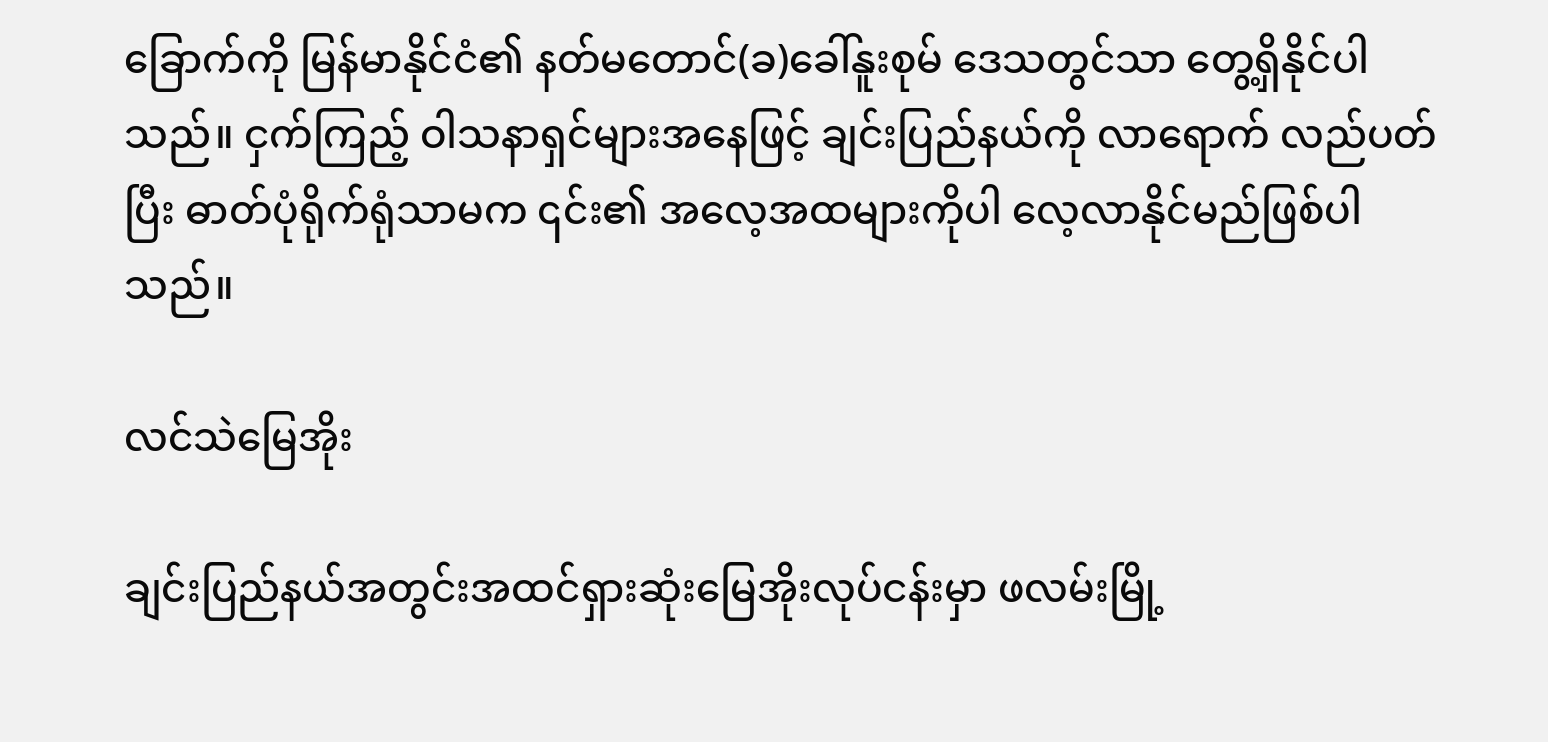ခြောက်ကို မြန်မာနိုင်ငံ၏ နတ်မတောင်(ခ)ခေါ်နူးစုမ် ဒေသတွင်သာ တွေ့ရှိနိုင်ပါသည်။ ငှက်ကြည့် ဝါသနာရှင်များအနေဖြင့် ချင်းပြည်နယ်ကို လာရောက် လည်ပတ်ပြီး ဓာတ်ပုံရိုက်ရုံသာမက ၎င်း၏ အလေ့အထများကိုပါ လေ့လာနိုင်မည်ဖြစ်ပါသည်။

လင်သဲမြေအိုး

ချင်းပြည်နယ်အတွင်းအထင်ရှားဆုံးမြေအိုးလုပ်ငန်းမှာ ဖလမ်းမြို့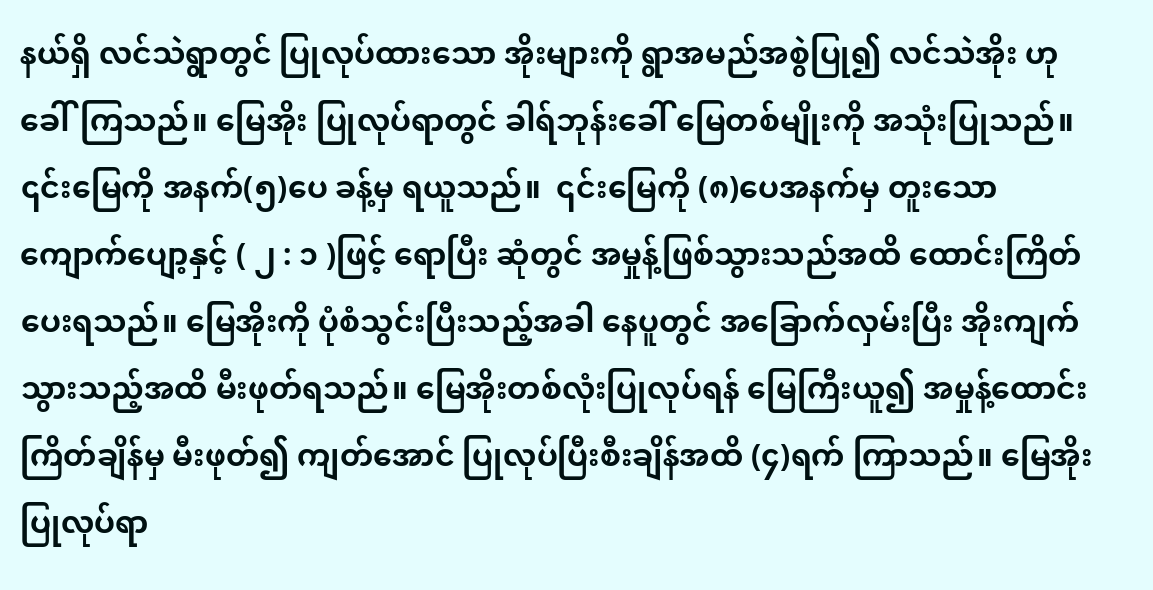နယ်ရှိ လင်သဲရွာတွင် ပြုလုပ်ထားသော အိုးများကို ရွာအမည်အစွဲပြု၍ လင်သဲအိုး ဟုခေါ်ကြသည်။ မြေအိုး ပြုလုပ်ရာတွင် ခါရ်ဘုန်းခေါ် မြေတစ်မျိုးကို အသုံးပြုသည်။ ၎င်းမြေကို အနက်(၅)ပေ ခန့်မှ ရယူသည်။  ၎င်းမြေကို (၈)ပေအနက်မှ တူးသော ကျောက်ပျော့နှင့် ( ၂ : ၁ )ဖြင့် ရောပြီး ဆုံတွင် အမှုန့်ဖြစ်သွားသည်အထိ ထောင်းကြိတ်ပေးရသည်။ မြေအိုးကို ပုံစံသွင်းပြီးသည့်အခါ နေပူတွင် အခြောက်လှမ်းပြီး အိုးကျက်သွားသည့်အထိ မီးဖုတ်ရသည်။ မြေအိုးတစ်လုံးပြုလုပ်ရန် မြေကြီးယူ၍ အမှုန့်ထောင်းကြိတ်ချိန်မှ မီးဖုတ်၍ ကျတ်အောင် ပြုလုပ်ပြီးစီးချိန်အထိ (၄)ရက် ကြာသည်။ မြေအိုးပြုလုပ်ရာ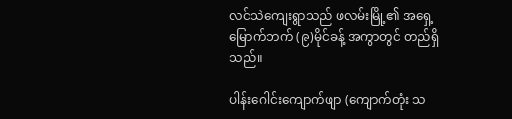လင်သဲကျေးရွာသည် ဖလမ်းမြို့၏ အရှေ့မြောက်ဘက် (၉)မိုင်ခန့် အကွာတွင် တည်ရှိသည်။

ပါန်းဂေါင်းကျောက်ဖျာ (ကျောက်တုံး သ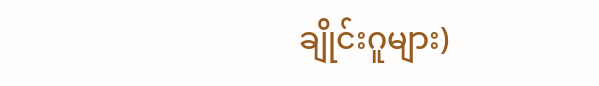ချိုင်းဂူများ)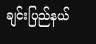ချင်းပြည်နယ်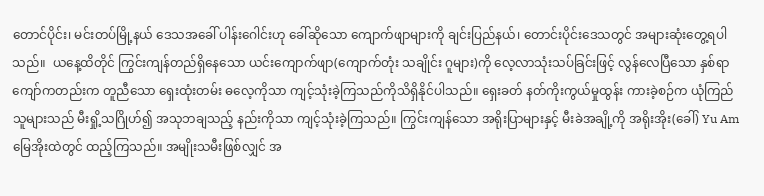တောင်ပိုင်း၊ မင်းတပ်မြို့နယ် ဒေသအခေါ် ပါန်းဂေါင်းဟု ခေါ်ဆိုသော ကျောက်ဖျာများကို ချင်းပြည်နယ်၊ တောင်းပိုင်းဒေသတွင် အများဆုံးတွေ့ရပါသည်။  ယနေ့ထိတိုင် ကြွင်းကျန်တည်ရှိနေသော ယင်းကျောက်ဖျာ(ကျောက်တုံး သချိုင်း ဂူများ)ကို လေ့လာသုံးသပ်ခြင်းဖြင့် လွန်လေပြီသော နှစ်ရာကျော်ကတည်းက တူညီသော ရှေးထုံးတမ်း ဓလေ့ကိုသာ ကျင့်သုံးခဲ့ကြသည်ကိုသိရှိနိုင်ပါသည်။ ရှေးခတ် နတ်ကိုးကွယ်မှုထွန်း ကားခဲ့စဉ်က ယုံကြည်သူများသည် မီးရှို့သဂြိုဟ်၍ အသုဘချသည့် နည်းကိုသာ ကျင့်သုံးခဲ့ကြသည်။ ကြွင်းကျန်သော အရိုးပြာများနှင့် မီးခဲအချို့ကို အရိုးအိုး(ခေါ်) Yu Am မြေအိုးထဲတွင် ထည့်ကြသည်။ အမျိုးသမီးဖြစ်လျှင် အ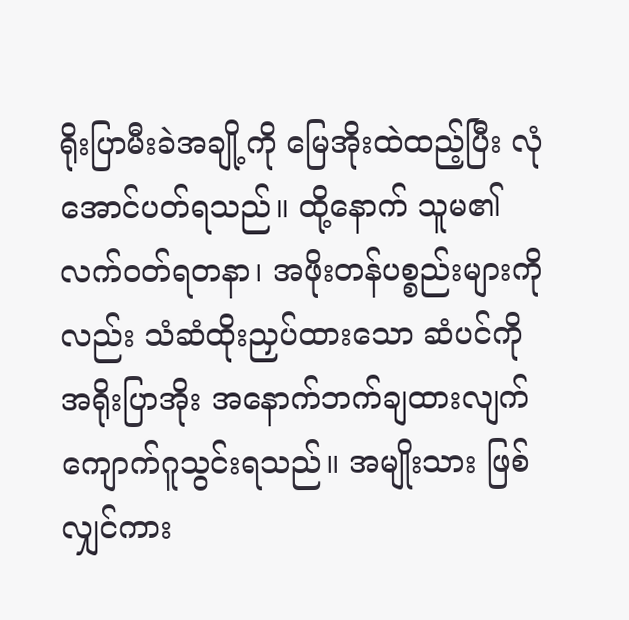ရိုးပြာမီးခဲအချို့ကို မြေအိုးထဲထည့်ပြီး လုံအောင်ပတ်ရသည်။ ထို့နောက် သူမ၏ လက်ဝတ်ရတနာ၊ အဖိုးတန်ပစ္စည်းများကိုလည်း သံဆံထိုးညှပ်ထားသော ဆံပင်ကို အရိုးပြာအိုး အနောက်ဘက်ချထားလျက် ကျောက်ဂူသွင်းရသည်။ အမျိုးသား ဖြစ်လျှင်ကား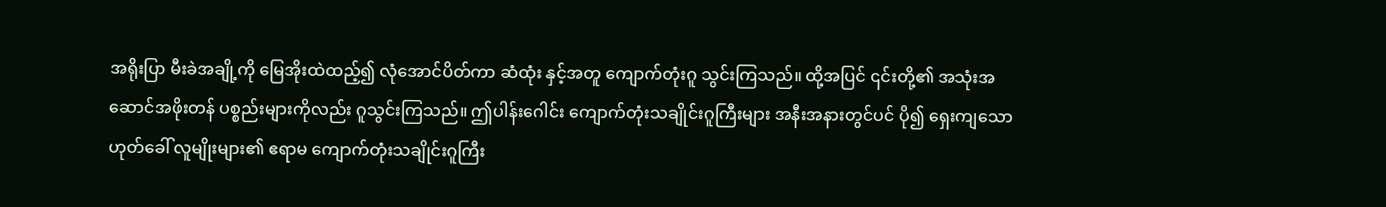အရိုးပြာ မီးခဲအချို့ကို မြေအိုးထဲထည့်၍ လုံအောင်ပိတ်ကာ ဆံထုံး နှင့်အတူ ကျောက်တုံးဂူ သွင်းကြသည်။ ထို့အပြင် ၎င်းတို့၏ အသုံးအဆောင်အဖိုးတန် ပစ္စည်းများကိုလည်း ဂူသွင်းကြသည်။ ဤပါန်းဂေါင်း ကျောက်တုံးသချိုင်းဂူကြီးများ အနီးအနားတွင်ပင် ပို၍ ရှေးကျသော ဟုတ်ခေါ် လူမျိုးများ၏ ဧရာမ ကျောက်တုံးသချိုင်းဂူကြီး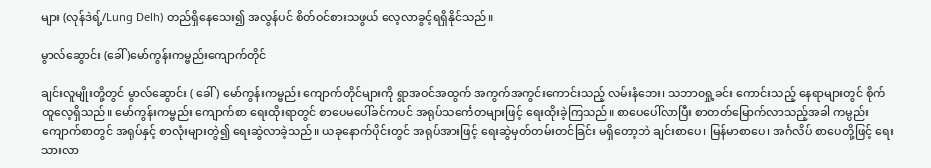များ (လုန်ဒဲရ့်/Lung Delh) တည်ရှိနေသေး၍ အလွန်ပင် စိတ်ဝင်စားသဖွယ် လေ့လာခွင့်ရရှိနိုင်သည်။

မွာလ်ဆွောင်း (ခေါ် )မော်ကွန်းကမ္ဗည်းကျောက်တိုင်

ချင်းလူမျိုးတို့တွင် မွာလ်ဆွောင်း ( ခေါ် ) မော်ကွန်းကမ္ဗည်း ကျောက်တိုင်များကို ရွာအဝင်အထွက် အကွက်အကွင်းကောင်းသည့် လမ်းနံဘေး၊ သဘာ၀ရှု့ခင်း ကောင်းသည့် နေရာများတွင် စိုက်ထူလေ့ရှိသည်။ မော်ကွန်းကမ္ဗည်း ကျောက်စာ ရေးထိုးရာတွင် စာပေမပေါ်ခင်ကပင် အရုပ်သင်္ကေတများဖြင့် ရေးထိုးခဲ့ကြသည်။ စာပေပေါ်လာပြီး စာတတ်မြောက်လာသည့်အခါ ကမ္ပည်းကျောက်စာတွင် အရုပ်နှင့် စာလုံးများတွဲ၍ ရေးဆွဲလာခဲ့သည်။ ယခုနောက်ပိုင်းတွင် အရုပ်အားဖြင့် ရေးဆွဲမှတ်တမ်းတင်ခြင်း မရှိတော့ဘဲ ချင်းစာပေ၊ မြန်မာစာပေ၊ အင်္ဂလိပ် စာပေတို့ဖြင့် ရေးသားလာ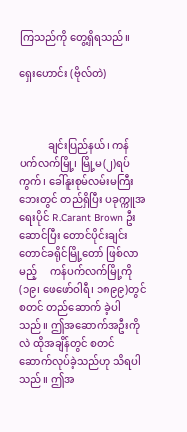ကြသည်ကို တွေ့ရှိရသည်။

ရှေးဟောင်း (ဗိုလ်တဲ)



           ချင်းပြည်နယ်၊ ကန်ပက်လက်မြို့၊ မြို့မ(၂)ရပ်ကွက်၊ ခေါ်နူးစုမ်လမ်းမကြီးဘေးတွင် တည်ရှိပြီး ပခုက္ကူအရေးပိုင် R.Carant Brown ဦးဆောင်ပြီး တောင်ပိုင်းချင်းတောင်ခရိုင်မြို့တော် ဖြစ်လာမည့်     ကန်ပက်လက်မြို့ကို (၁၉၊ ဖေဖော်ဝါရီ၊ ၁၈၉၉)တွင် စတင် တည်ဆောက် ခဲ့ပါသည်။ ဤအဆောက်အဦးကိုလဲ ထိုအချိန်တွင် စတင်ဆောက်လုပ်ခဲ့သည်ဟု သိရပါသည်။ ဤအ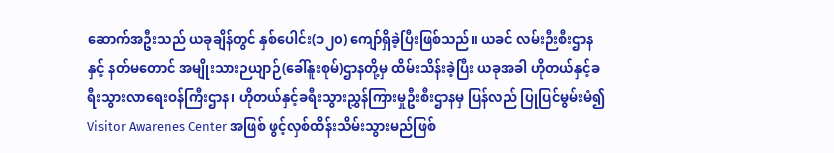ဆောက်အဦးသည် ယခုချိန်တွင် နှစ်ပေါင်း(၁၂၀) ကျော်ရှိခဲ့ပြီးဖြစ်သည်။ ယခင် လမ်းဉီးစီးဌာနနှင့် နတ်မတောင် အမျိုးသားဉယျာဉ်(ခေါ်နူးစုမ်)ဌာနတို့မှ ထိမ်းသိန်းခဲ့ပြီး ယခုအခါ ဟိုတယ်နှင့်ခရီးသွားလာရေးဝန်ကြီးဌာန၊ ဟိုတယ်နှင့်ခရီးသွားညွှန်ကြားမှုဦးစီးဌာနမှ ပြန်လည် ပြုပြင်မွမ်းမံ၍ Visitor Awarenes Center အဖြစ် ဖွင့်လှစ်ထိန်းသိမ်းသွားမည်ဖြစ်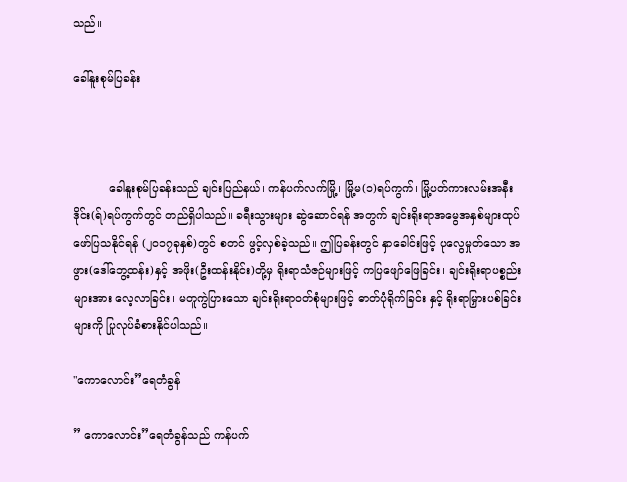သည်။

ခေါ်နူးစုမ်ပြခန်း



          ခေါနူးစုမ်ပြခန်းသည် ချင်းပြည်နယ်၊ ကန်ပက်လက်မြို့၊ မြို့မ(၁)ရပ်ကွက်၊ မြို့ပတ်ကားလမ်းအနီး ဒိုင်း(ရ်)ရပ်ကွက်တွင် တည်ရှိပါသည်။ ခရီးသွားများ ဆွဲဆောင်ရန် အတွက် ချင်းရိုးရာအမွေအနှစ်များထုပ် ဖော်ပြသနိုင်ရန် (၂၀၁၇ခုနှစ်)တွင် စတင် ဖွင့်လှစ်ခဲ့သည်။ ဤပြခန်းတွင် နှာခေါင်းဖြင့် ပုလွေမှုတ်သော အဖွား(ဒေါ်ဘွေ့ထန်း)နှင့် အဖိုး(ဦးထန်းနိုင်း)တို့မှ ရိုးရာသံဇဉ်များဖြင့် ကပြဖျော်ဖြေခြင်း၊ ချင်းရိုးရာပစ္စည်းများအား လေ့လာခြင်း၊ မတူကွဲပြားသော ချင်းရိုးရာဝတ်စုံများဖြင့် ဓာတ်ပုံရိုက်ခြင်း နှင့် ရိုးရာမြှားပစ်ခြင်းများကို ပြုလုပ်ခံစားနိုင်ပါသည်။

"ကောလောင်း”ရေတံခွန်

” ကောလောင်း”ရေတံခွန်သည် ကန်ပက်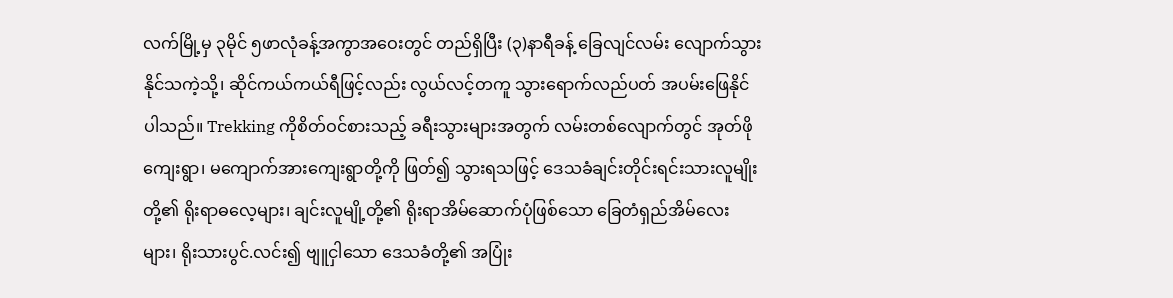လက်မြို့မှ ၃မိုင် ၅ဖာလုံခန့်အကွာအဝေးတွင် တည်ရှိပြီး (၃)နာရီခန့် ခြေလျင်လမ်း လျောက်သွားနိုင်သကဲ့သို့၊ ဆိုင်ကယ်ကယ်ရီဖြင့်လည်း လွယ်လင့်တကူ သွားရောက်လည်ပတ် အပမ်းဖြေနိုင်ပါသည်။ Trekking ကိုစိတ်ဝင်စားသည့် ခရီးသွားများအတွက် လမ်းတစ်လျောက်တွင် အုတ်ဖိုကျေးရွာ၊ မကျောက်အားကျေးရွာတို့ကို ဖြတ်၍ သွားရသဖြင့် ဒေသခံချင်းတိုင်းရင်းသားလူမျိုးတို့၏ ရိုးရာဓလေ့များ၊ ချင်းလူမျို့တို့၏ ရိုးရာအိမ်ဆောက်ပုံဖြစ်သော ခြေတံရှည်အိမ်လေးများ၊ ရိုးသားပွင်.လင်း၍ ဗျူငှါသော ဒေသခံတို့၏ အပြုံး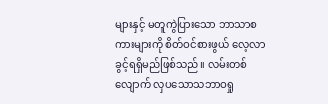များနှင့် မတူကွဲပြားသော ဘာသာစကားများကို စိတ်ဝင်စားဖွယ် လေ့လာခွင့်ရရှိမည်ဖြစ်သည်။ လမ်းတစ်လျောက် လှပသောသဘာဝရှု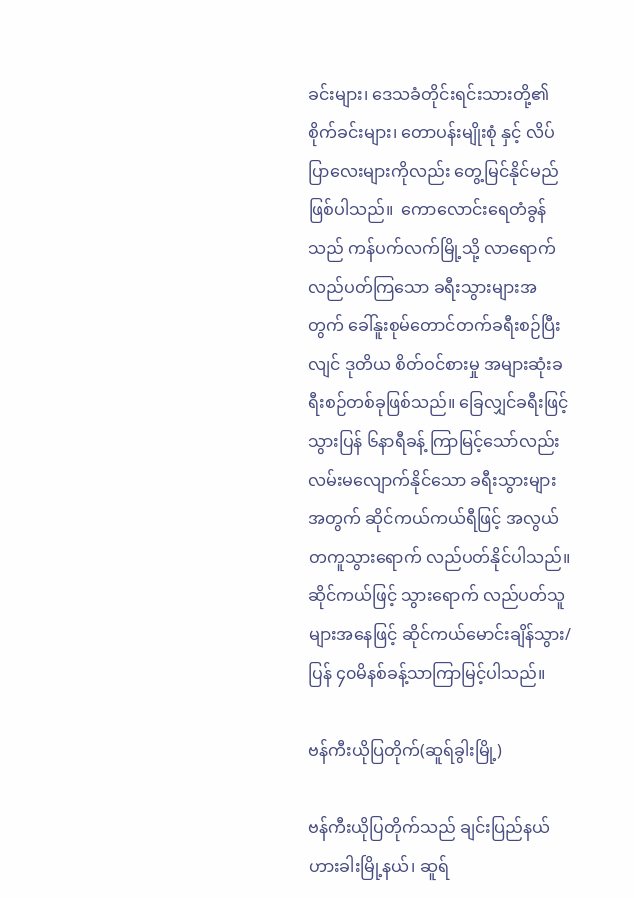ခင်းများ၊ ဒေသခံတိုင်းရင်းသားတို့၏ စိုက်ခင်းများ၊ တောပန်းမျိုးစုံ နှင့် လိပ်ပြာလေးများကိုလည်း တွေ့မြင်နိုင်မည်ဖြစ်ပါသည်။  ကောလောင်းရေတံခွန်သည် ကန်ပက်လက်မြို့သို့ လာရောက်လည်ပတ်ကြသော ခရီးသွားများအတွက် ခေါ်နူးစုမ်တောင်တက်ခရီးစဉ်ပြီးလျင် ဒုတိယ စိတ်ဝင်စားမှု အများဆုံးခရီးစဉ်တစ်ခုဖြစ်သည်။ ခြေလျှင်ခရီးဖြင့်သွားပြန် ၆နာရီခန့် ကြာမြင့်သော်လည်း လမ်းမလျောက်နိုင်သော ခရီးသွားများအတွက် ဆိုင်ကယ်ကယ်ရီဖြင့် အလွယ်တကူသွားရောက် လည်ပတ်နိုင်ပါသည်။ ဆိုင်ကယ်ဖြင့် သွားရောက် လည်ပတ်သူများအနေဖြင့် ဆိုင်ကယ်မောင်းချိန်သွား/ပြန် ၄၀မိနစ်ခန့်သာကြာမြင့်ပါသည်။

ဗန်ကီးယိုပြတိုက်(ဆူရ်ခွါးမြို့)

ဗန်ကီးယိုပြတိုက်သည် ချင်းပြည်နယ် ဟားခါးမြို့နယ်၊ ဆူရ်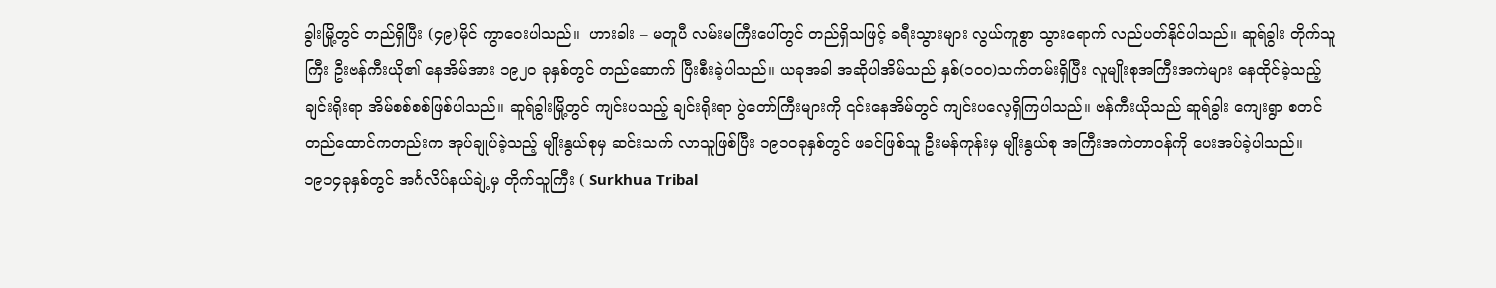ခွါးမြို့တွင် တည်ရှိပြီး (၄၉)မိုင် ကွာဝေးပါသည်။  ဟားခါး – မတူပီ လမ်းမကြီးပေါ်တွင် တည်ရှိသဖြင့် ခရီးသွားများ လွယ်ကူစွာ သွားရောက် လည်ပတ်နိုင်ပါသည်။ ဆူရ်ခွါး တိုက်သူကြီး ဦးဗန်ကီးယို၏ နေအိမ်အား ၁၉၂၀ ခုနှစ်တွင် တည်ဆောက် ပြီးစီးခဲ့ပါသည်။ ယခုအခါ အဆိုပါအိမ်သည် နှစ်(၁၀၀)သက်တမ်းရှိပြီး လူမျိုးစုအကြီးအကဲများ နေထိုင်ခဲ့သည့် ချင်းရိုးရာ အိမ်စစ်စစ်ဖြစ်ပါသည်။ ဆူရ်ခွါးမြို့တွင် ကျင်းပသည့် ချင်းရိုးရာ ပွဲတော်ကြီးများကို ၎င်းနေအိမ်တွင် ကျင်းပလေ့ရှိကြပါသည်။ ဗန်ကီးယိုသည် ဆူရ်ခွါး ကျေးရွာ စတင်တည်ထောင်ကတည်းက အုပ်ချုပ်ခဲ့သည့် မျိုးနွယ်စုမှ ဆင်းသက် လာသူဖြစ်ပြီး ၁၉၁၀ခုနှစ်တွင် ဖခင်ဖြစ်သူ ဦးမန်ကုန်းမှ မျိုးနွယ်စု အကြီးအကဲတာဝန်ကို ပေးအပ်ခဲ့ပါသည်။ ၁၉၁၄ခုနှစ်တွင် အင်္ဂလိပ်နယ်ချဲ့မှ တိုက်သူကြီး ( Surkhua Tribal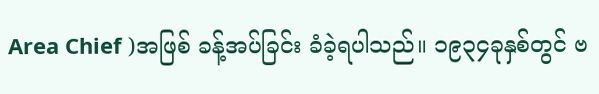Area Chief )အဖြစ် ခန့်အပ်ခြင်း ခံခဲ့ရပါသည်။ ၁၉၃၄ခုနှစ်တွင် ဗ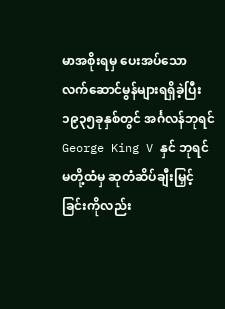မာအစိုးရမှ ပေးအပ်သော လက်ဆောင်မွန်များရရှိခဲ့ပြီး ၁၉၃၅ခုနှစ်တွင် အင်္ဂလန်ဘုရင် George King V နှင် ဘုရင်မတို့ထံမှ ဆုတံဆိပ်ချီးမြှင့်ခြင်းကိုလည်း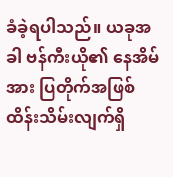ခံခဲ့ရပါသည်။ ယခုအခါ ဗန်ကီးယို၏ နေအိမ်အား ပြတိုက်အဖြစ် ထိန်းသိမ်းလျက်ရှိ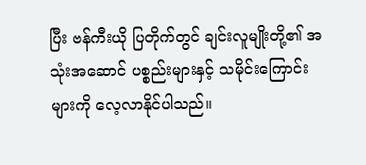ပြီး ဗန်ကီးယို ပြတိုက်တွင် ချင်းလူမျိုးတို့၏ အသုံးအဆောင် ပစ္စည်းများနှင့် သမိုင်းကြောင်းများကို လေ့လာနိုင်ပါသည်။